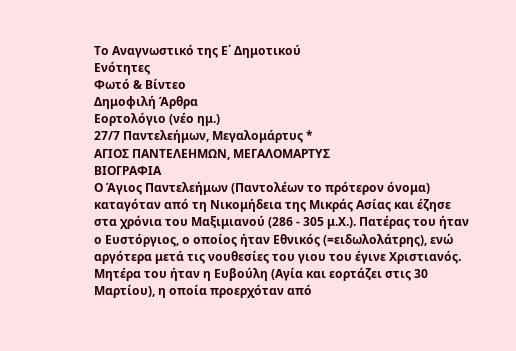Το Αναγνωστικό της Ε΄ Δημοτικού
Ενότητες
Φωτό & Βίντεο
Δημοφιλή Άρθρα
Εορτολόγιο (νέο ημ.)
27/7 Παντελεήμων, Μεγαλομάρτυς *
ΑΓΙΟΣ ΠΑΝΤΕΛΕΗΜΩΝ, ΜΕΓΑΛΟΜΑΡΤΥΣ
ΒΙΟΓΡΑΦΙΑ
Ο Άγιος Παντελεήμων (Παντολέων το πρότερον όνομα) καταγόταν από τη Νικομήδεια της Μικράς Ασίας και έζησε στα χρόνια του Μαξιμιανού (286 - 305 μ.Χ.). Πατέρας του ήταν ο Ευστόργιος, ο οποίος ήταν Εθνικός (=ειδωλολάτρης), ενώ αργότερα μετά τις νουθεσίες του γιου του έγινε Χριστιανός. Μητέρα του ήταν η Ευβούλη (Αγία και εορτάζει στις 30 Μαρτίου), η οποία προερχόταν από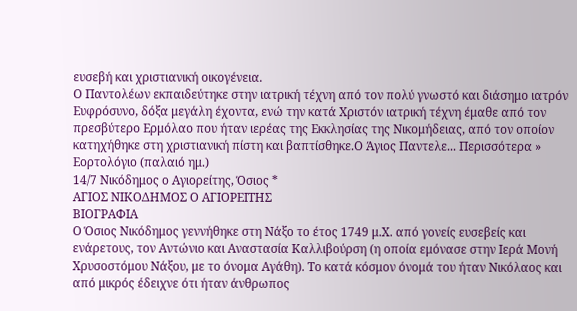ευσεβή και χριστιανική οικογένεια.
Ο Παντολέων εκπαιδεύτηκε στην ιατρική τέχνη από τον πολύ γνωστό και διάσημο ιατρόν Ευφρόσυνο, δόξα μεγάλη έχοντα, ενώ την κατά Χριστόν ιατρική τέχνη έμαθε από τον πρεσβύτερο Ερμόλαο που ήταν ιερέας της Εκκλησίας της Νικομήδειας, από τον οποίον κατηχήθηκε στη χριστιανική πίστη και βαπτίσθηκε.Ο Άγιος Παντελε... Περισσότερα »
Εορτολόγιο (παλαιό ημ.)
14/7 Νικόδημος ο Αγιορείτης, Όσιος *
ΑΓΙΟΣ ΝΙΚΟΔΗΜΟΣ Ο ΑΓΙΟΡΕΙΤΗΣ
ΒΙΟΓΡΑΦΙΑ
Ο Όσιος Νικόδημος γεννήθηκε στη Νάξο το έτος 1749 μ.Χ. από γονείς ευσεβείς και ενάρετους, τον Αντώνιο και Αναστασία Καλλιβούρση (η οποία εμόνασε στην Ιερά Μονή Χρυσοστόμου Νάξου, με το όνομα Αγάθη). Το κατά κόσμον όνομά του ήταν Νικόλαος και από μικρός έδειχνε ότι ήταν άνθρωπος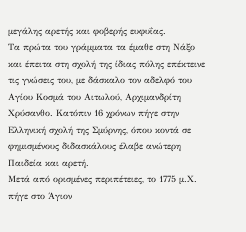μεγάλης αρετής και φοβερής ευφυΐας.
Τα πρώτα του γράμματα τα έμαθε στη Νάξο και έπειτα στη σχολή της ίδιας πόλης επέκτεινε τις γνώσεις του, με δάσκαλο τον αδελφό του Αγίου Κοσμά του Αιτωλού, Αρχιμανδρίτη Χρύσανθο. Κατόπιν 16 χρόνων πήγε στην Ελληνική σχολή της Σμύρνης, όπου κοντά σε φημισμένους διδασκάλους έλαβε ανώτερη Παιδεία και αρετή.
Μετά από ορισμένες περιπέτειες, το 1775 μ.Χ. πήγε στο Άγιον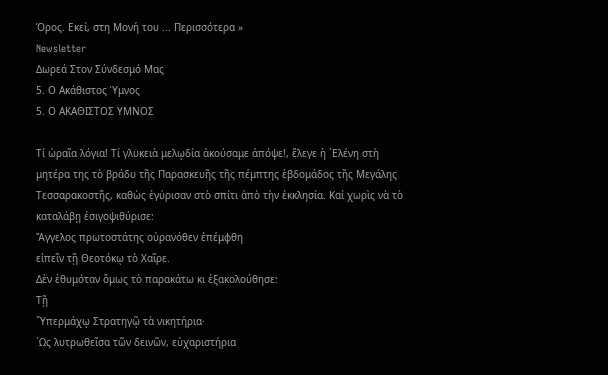Όρος. Εκεί, στη Μονή του ... Περισσότερα »
Newsletter
Δωρεά Στον Σύνδεσμό Μας
5. Ο Ακάθιστος Ύμνος
5. Ο ΑΚΑΘΙΣΤΟΣ ΥΜΝΟΣ

Τί ὡραῖα λόγια! Τί γλυκειὰ μελῳδία ἀκούσαμε ἀπόψε!, ἔλεγε ἡ ῾Ελένη στὴ μητέρα της τὸ βράδυ τῆς Παρασκευῆς τῆς πέμπτης ἑβδομάδος τῆς Μεγάλης Τεσσαρακοστῆς, καθὼς ἐγύρισαν στὸ σπίτι ἀπὸ τὴν ἐκκλησία. Καί χωρὶς νὰ τὸ καταλάβῃ ἐσιγοψιθύρισε:
Ἄγγελος πρωτοστάτης οὐρανόθεν ἐπέμφθη
εἰπεῖν τῇ Θεοτόκῳ τὸ Χαῖρε.
Δὲν ἐθυμόταν ὅμως τὸ παρακάτω κι ἐξακολούθησε:
Τῇ
῞Υπερμάχῳ Στρατηγῷ τὰ νικητήρια·
῾Ως λυτρωθεῖσα τῶν δεινῶν, εὐχαριστήρια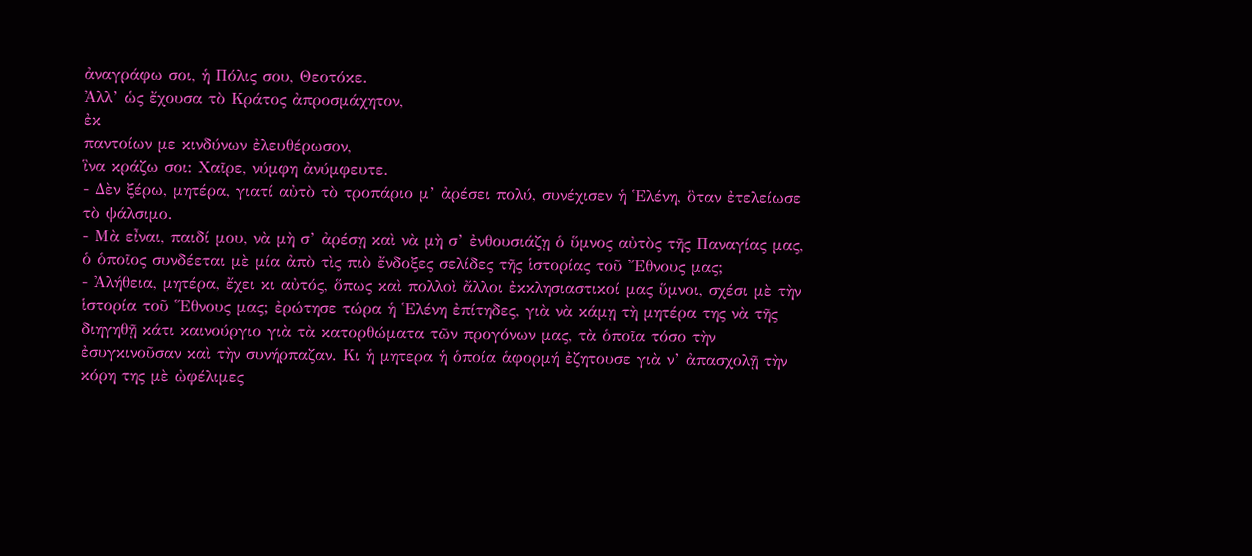ἀναγράφω σοι, ἡ Πόλις σου, Θεοτόκε.
Ἀλλ’ ὡς ἔχουσα τὸ Κράτος ἀπροσμάχητον,
ἐκ
παντοίων με κινδύνων ἐλευθέρωσον,
ἳνα κράζω σοι: Χαῖρε, νύμφη ἀνύμφευτε.
- Δὲν ξέρω, μητέρα, γιατί αὐτὸ τὸ τροπάριο μ’ ἀρέσει πολύ, συνέχισεν ἡ ῾Ελένη, ὃταν ἐτελείωσε τὸ ψάλσιμο.
- Μὰ εἶναι, παιδί μου, νὰ μὴ σ’ ἀρέσῃ καὶ νὰ μὴ σ’ ἐνθουσιάζῃ ὁ ὕμνος αὐτὸς τῆς Παναγίας μας, ὁ ὁποῖος συνδέεται μὲ μία ἀπὸ τὶς πιὸ ἔνδοξες σελίδες τῆς ἱστορίας τοῦ Ἔθνους μας;
- Ἀλήθεια, μητέρα, ἔχει κι αὐτός, ὅπως καὶ πολλοὶ ἄλλοι ἐκκλησιαστικοί μας ὕμνοι, σχέσι μὲ τὴν ἱστορία τοῦ ῞Εθνους μας; ἐρώτησε τώρα ἡ ῾Ελένη ἐπίτηδες, γιὰ νὰ κάμῃ τὴ μητέρα της νὰ τῆς διηγηθῇ κάτι καινούργιο γιὰ τὰ κατορθώματα τῶν προγόνων μας, τὰ ὁποῖα τόσο τὴν ἐσυγκινοῦσαν καὶ τὴν συνήρπαζαν. Κι ἡ μητερα ἡ ὁποία ἁφορμή ἐζητουσε γιὰ ν’ ἀπασχολῇ τὴν κόρη της μὲ ὠφέλιμες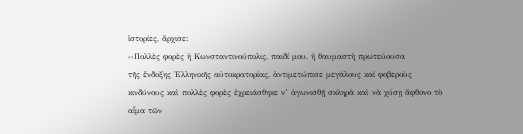ἱστορίες, ἄρχισε:
‹‹Πολλὲς φορὲς ἡ Κωνσταντινούπολις, παιδί μου, ἡ θαυμαστὴ πρωτεύουσα
τῆς ἔνδοξης ῾Ελληνικῆς αὐτοκρατορίας, ἀντιμετώπισε μεγάλους καί φοβεροὺς
κινδύνους καὶ πολλὲς φορὲς ἐχρειάσθηκε ν’ ἀγωνισθῇ σκληρὰ καὶ νὰ χύσῃ ἄφθονο τὸ
αἷμα τῶν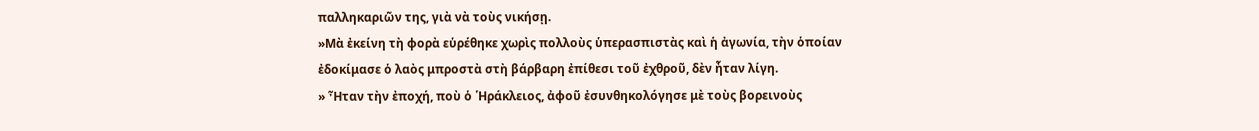παλληκαριῶν της, γιὰ νὰ τοὺς νικήσῃ.
»Μὰ ἐκείνη τὴ φορὰ εὑρέθηκε χωρὶς πολλοὺς ὑπερασπιστὰς καὶ ἡ ἀγωνία, τὴν ὁποίαν
ἐδοκίμασε ὁ λαὸς μπροστὰ στὴ βάρβαρη ἐπίθεσι τοῦ ἐχθροῦ, δὲν ἦταν λίγη.
» Ἦταν τὴν ἐποχή, ποὺ ὁ ῾Ηράκλειος, ἀφοῦ ἐσυνθηκολόγησε μὲ τοὺς βορεινοὺς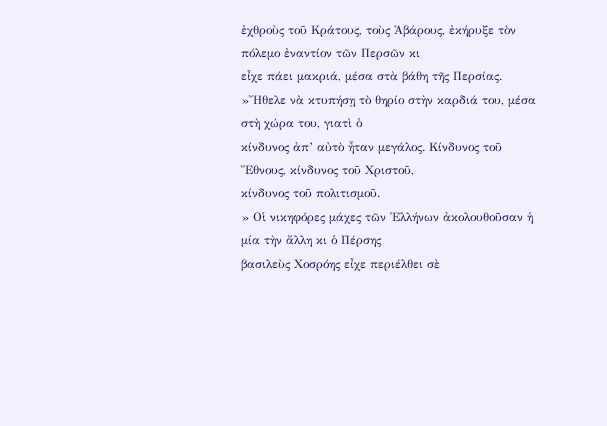ἐχθροὺς τοῦ Κράτους, τοὺς Ἀβάρους, ἐκήρυξε τὸν πόλεμο ἐναντίον τῶν Περσῶν κι
εἶχε πάει μακριά, μέσα στὰ βάθη τῆς Περσίας.
»῎Ηθελε νὰ κτυπήσῃ τὸ θηρίο στὴν καρδιά του, μέσα στὴ χώρα του, γιατὶ ὁ
κίνδυνος ἀπ’ αὐτὸ ἦταν μεγάλος. Κίνδυνος τοῦ ῎Εθνους, κίνδυνος τοῦ Χριστοῦ,
κίνδυνος τοῦ πολιτισμοῦ.
» Οἱ νικηφόρες μάχες τῶν ῾Ελλήνων ἀκολουθοῦσαν ἡ μία τὴν ἄλλη κι ὁ Πέρσης
βασιλεὺς Χοσρόης εἶχε περιέλθει σὲ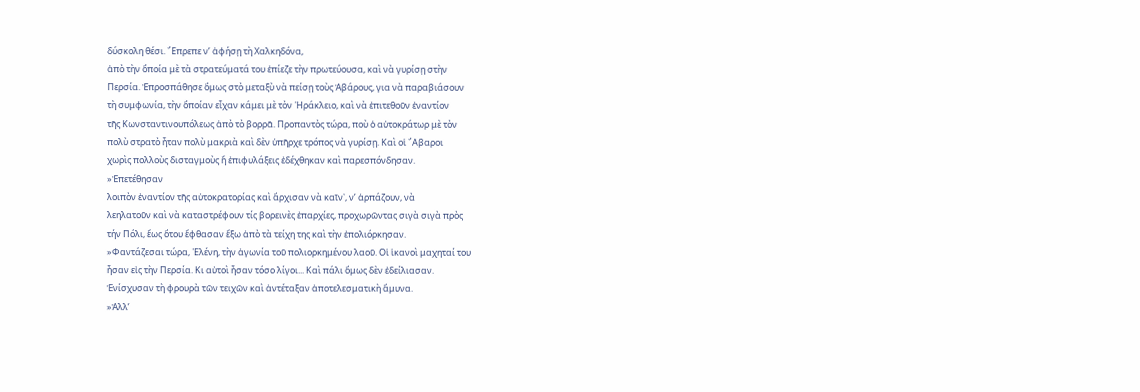δύσκολη θέσι. ῎Επρεπε ν’ ἀφήσῃ τὴ Χαλκηδόνα,
ἀπὸ τὴν ὅποία μὲ τὰ στρατεύματά του ἐπίεζε τὴν πρωτεύουσα, καὶ νὰ γυρίσῃ στὴν
Περσία. Ἐπροσπάθησε ὃμως στὸ μεταξὺ νὰ πείσῃ τοὺς Ἀβάρους, για νὰ παραβιάσουν
τὴ συμφωνία, τὴν ὅποίαν εἶχαν κάμει μὲ τὸν ῾Ηράκλειο, καὶ νὰ ἐπιτεθοῦν ἐναντίον
τῆς Κωνσταντινουπόλεως ἀπὸ τὸ βορρᾶ. Προπαντὸς τώρα, ποὺ ὁ αὐτοκράτωρ μὲ τὸν
πολὺ στρατὸ ἦταν πολὺ μακριὰ καὶ δὲν ὑπῆρχε τρόπος νὰ γυρίσῃ. Καὶ οἱ ῎Αβαροι
χωρὶς πολλοὺς δισταγμοὺς ἤ ἐπιφυλάξεις ἐδέχθηκαν καὶ παρεσπόνδησαν.
»Ἐπετέθησαν
λοιπὸν ἐναντίον τῆς αὐτοκρατορίας καὶ ἄρχισαν νὰ καῖν᾽, ν’ ἁρπάζουν, νὰ
λεηλατοῦν καὶ νὰ καταστρέφουν τίς βορεινὲς ἐπαρχίες, προχωρῶντας σιγὰ σιγὰ πρὸς
τήν Πόλι, ἕως ὅτου ἔφθασαν ἔξω ἀπὸ τὰ τείχη της καὶ τὴν ἐπολιόρκησαν.
»Φαντάζεσαι τώρα, ῾Ελένη, τὴν ἀγωνία τοῦ πολιορκημένου λαοῦ. Οἱ ἱκανοὶ μαχηταί του
ἦσαν εἰς τὴν Περσία. Κι αὐτοὶ ἦσαν τόσο λίγοι... Καὶ πάλι ὅμως δὲν ἐδείλιασαν.
Ἑνίσχυσαν τὴ φρουρὰ τῶν τειχῶν καὶ ἀντέταξαν ἀποτελεσματικὴ ἄμυνα.
»Ἀλλ’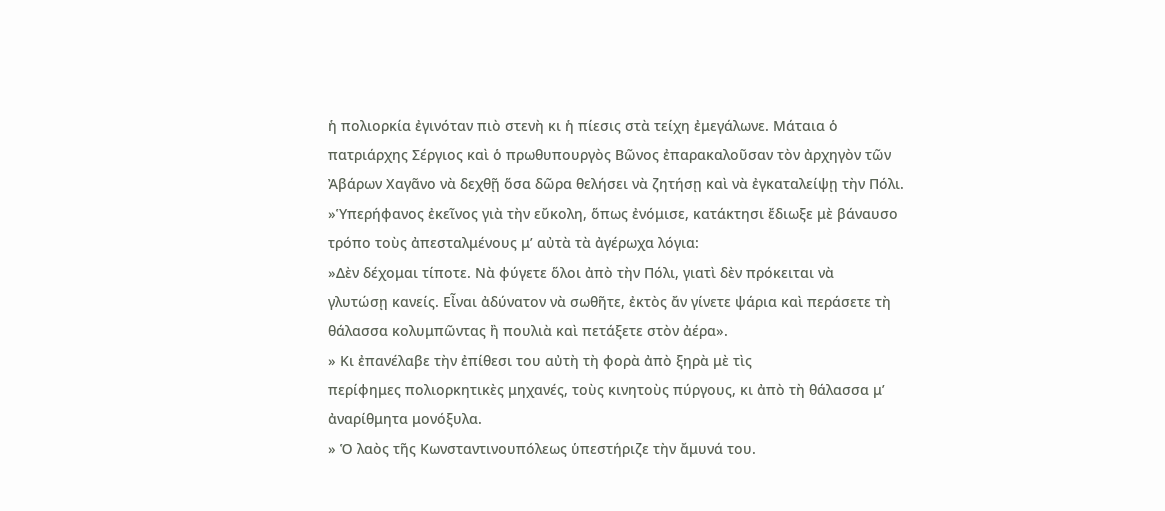ἡ πολιορκία ἐγινόταν πιὸ στενὴ κι ἡ πίεσις στὰ τείχη ἐμεγάλωνε. Μάταια ὁ
πατριάρχης Σέργιος καὶ ὁ πρωθυπουργὸς Βῶνος ἐπαρακαλοῦσαν τὸν ἀρχηγὸν τῶν
Ἀβάρων Χαγᾶνο νὰ δεχθῇ ὅσα δῶρα θελήσει νὰ ζητήσῃ καὶ νὰ ἐγκαταλείψῃ τὴν Πόλι.
»Ὑπερήφανος ἐκεῖνος γιὰ τὴν εὔκολη, ὅπως ἐνόμισε, κατάκτησι ἔδιωξε μὲ βάναυσο
τρόπο τοὺς ἀπεσταλμένους μ’ αὐτὰ τὰ ἀγέρωχα λόγια:
»Δὲν δέχομαι τίποτε. Νὰ φύγετε ὅλοι ἀπὸ τὴν Πόλι, γιατὶ δὲν πρόκειται νὰ
γλυτώσῃ κανείς. Εἶναι ἀδύνατον νὰ σωθῆτε, ἐκτὸς ἄν γίνετε ψάρια καὶ περάσετε τὴ
θάλασσα κολυμπῶντας ἢ πουλιὰ καὶ πετάξετε στὸν ἀέρα».
» Κι ἐπανέλαβε τὴν ἐπίθεσι του αὐτὴ τὴ φορὰ ἀπὸ ξηρὰ μὲ τὶς
περίφημες πολιορκητικὲς μηχανές, τοὺς κινητοὺς πύργους, κι ἀπὸ τὴ θάλασσα μ’
ἀναρίθμητα μονόξυλα.
» Ὁ λαὸς τῆς Κωνσταντινουπόλεως ὑπεστήριζε τὴν ἄμυνά του.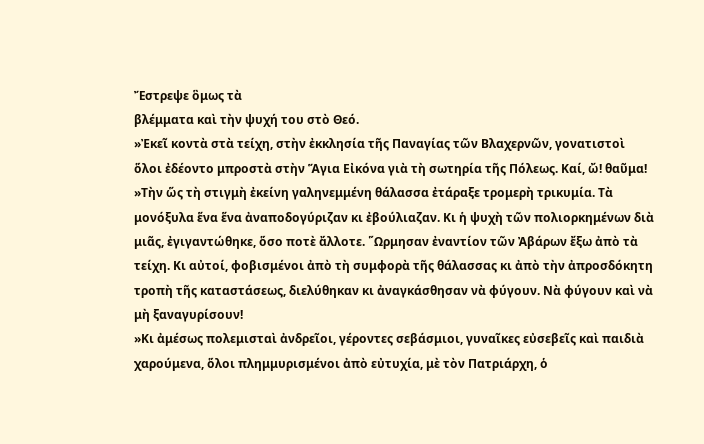Ἔστρεψε ὃμως τὰ
βλέμματα καὶ τὴν ψυχή του στὸ Θεό.
»Ἐκεῖ κοντὰ στὰ τείχη, στὴν ἐκκλησία τῆς Παναγίας τῶν Βλαχερνῶν, γονατιστοὶ
ὅλοι ἐδέοντο μπροστὰ στὴν Ἅγια Εἰκόνα γιὰ τὴ σωτηρία τῆς Πόλεως. Καί, ὤ! θαῦμα!
»Τὴν ὥς τὴ στιγμὴ ἐκείνη γαληνεμμένη θάλασσα ἐτάραξε τρομερὴ τρικυμία. Τὰ
μονόξυλα ἕνα ἕνα ἀναποδογύριζαν κι ἐβούλιαζαν. Κι ἡ ψυχὴ τῶν πολιορκημένων διὰ
μιᾶς, ἐγιγαντώθηκε, ὅσο ποτὲ ἄλλοτε. ῞Ωρμησαν ἐναντίον τῶν Ἀβάρων ἔξω ἀπὸ τὰ
τείχη. Κι αὐτοί, φοβισμένοι ἀπὸ τὴ συμφορὰ τῆς θάλασσας κι ἀπὸ τὴν ἀπροσδόκητη
τροπὴ τῆς καταστάσεως, διελύθηκαν κι ἀναγκάσθησαν νὰ φύγουν. Νὰ φύγουν καὶ νὰ
μὴ ξαναγυρίσουν!
»Κι ἀμέσως πολεμισταὶ ἀνδρεῖοι, γέροντες σεβάσμιοι, γυναῖκες εὐσεβεῖς καὶ παιδιὰ
χαρούμενα, ὅλοι πλημμυρισμένοι ἀπὸ εὐτυχία, μὲ τὸν Πατριάρχη, ὁ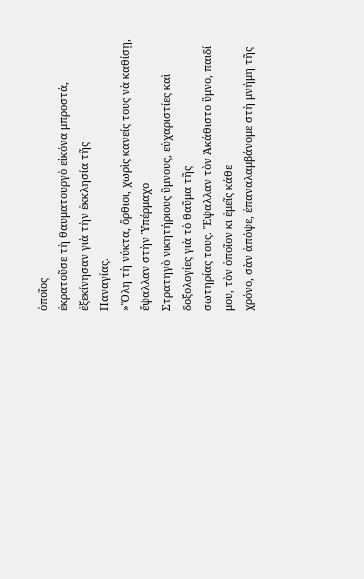ὁποῖος
ἐκρατοῦσε τὴ θαυματουργὸ εἰκόνα μπροστά, ἐξεκίνησαν γιὰ τὴν ἐκκλησία τῆς
Παναγίας.
»Ὅλη τὴ νύκτα, ὄρθιοι, χωρὶς κανείς τους νὰ καθίσῃ, ἔψαλλαν στὴν Ὑπέρμαχο
Στρατηγὸ νικητήριους ὓμνους, εὐχαριστίες καὶ δοξολογίες γιὰ τὸ θαῦμα τῆς
σωτηρίας τους. Ἔψαλλαν τὸν Ἀκάθιστο ὕμνο, παιδί μου, τὸν ὁποῖον κι ἐμεῖς κάθε
χρόνο, σὰν ἀπόψε, ἐπαναλαμβάνομε στὴ μνήμη τῆς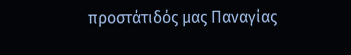προστάτιδός μας Παναγίας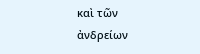καὶ τῶν
ἀνδρείων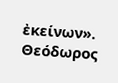ἐκείνων».
Θεόδωρος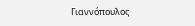Γιαννόπουλος